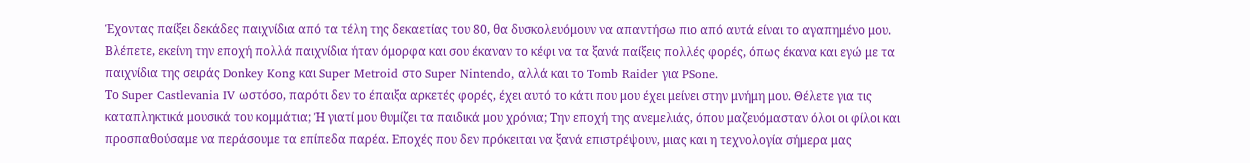Έχοντας παίξει δεκάδες παιχνίδια από τα τέλη της δεκαετίας του 80, θα δυσκολευόμουν να απαντήσω πιο από αυτά είναι το αγαπημένο μου. Βλέπετε, εκείνη την εποχή πολλά παιχνίδια ήταν όμορφα και σου έκαναν το κέφι να τα ξανά παίξεις πολλές φορές, όπως έκανα και εγώ με τα παιχνίδια της σειράς Donkey Kong και Super Metroid στο Super Nintendo, αλλά και το Tomb Raider για PSone.
Το Super Castlevania IV ωστόσο, παρότι δεν το έπαιξα αρκετές φορές, έχει αυτό το κάτι που μου έχει μείνει στην μνήμη μου. Θέλετε για τις καταπληκτικά μουσικά του κομμάτια; Ή γιατί μου θυμίζει τα παιδικά μου χρόνια; Την εποχή της ανεμελιάς, όπου μαζευόμασταν όλοι οι φίλοι και προσπαθούσαμε να περάσουμε τα επίπεδα παρέα. Εποχές που δεν πρόκειται να ξανά επιστρέψουν, μιας και η τεχνολογία σήμερα μας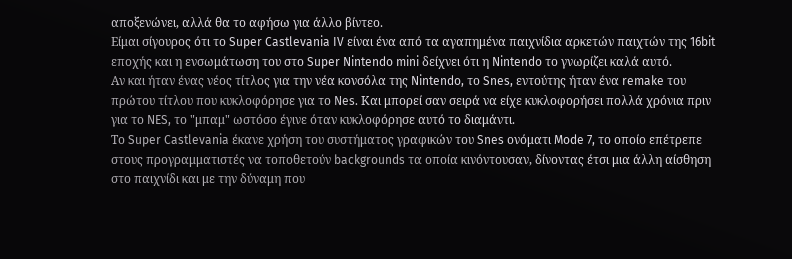αποξενώνει, αλλά θα το αφήσω για άλλο βίντεο.
Είμαι σίγουρος ότι το Super Castlevania IV είναι ένα από τα αγαπημένα παιχνίδια αρκετών παιχτών της 16bit εποχής και η ενσωμάτωση του στο Super Nintendo mini δείχνει ότι η Nintendo το γνωρίζει καλά αυτό.
Αν και ήταν ένας νέος τίτλος για την νέα κονσόλα της Nintendo, το Snes, εντούτης ήταν ένα remake του πρώτου τίτλου που κυκλοφόρησε για το Nes. Και μπορεί σαν σειρά να είχε κυκλοφορήσει πολλά χρόνια πριν για το NES, το "μπαμ" ωστόσο έγινε όταν κυκλοφόρησε αυτό το διαμάντι.
Το Super Castlevania έκανε χρήση του συστήματος γραφικών του Snes ονόματι Mode 7, το οποίο επέτρεπε στους προγραμματιστές να τοποθετούν backgrounds τα οποία κινόντουσαν, δίνοντας έτσι μια άλλη αίσθηση στο παιχνίδι και με την δύναμη που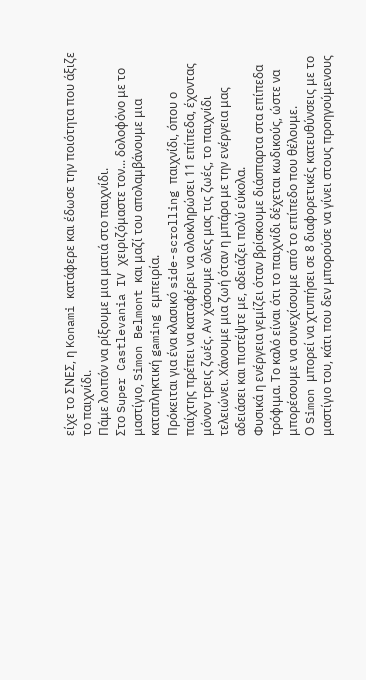είχε το ΣΝΕΣ, η Konami κατάφερε και έδωσε την ποιότητα που άξιζε το παιχνίδι.
Πάμε λοιπόν να ρίξουμε μια ματιά στο παιχνίδι.
Στο Super Castlevania IV χειριζόμαστε τον... δολοφόνο με το μαστίγιο, Simon Belmont και μαζί του απολαμβάνουμε μια καταπληκτική gaming εμπειρία.
Πρόκειται για ένα κλασικό side-scrolling παιχνίδι, όπου ο παίχτης πρέπει να καταφέρει να ολοκληρώσει 11 επίπεδα, έχοντας μόνον τρεις ζωές. Αν χάσουμε όλες μας τις ζωές, το παιχνίδι τελειώνει. Χάνουμε μια ζωή όταν η μπάρα με την ενέργεια μας αδειάσει και πιστέψτε με, αδειάζει πολύ εύκολα.
Φυσικά η ενέργεια γεμίζει όταν βρίσκουμε διάσπαρτα στα επίπεδα τρόφιμα. Το καλό είναι ότι το παιχνίδι δέχεται κωδικούς, ώστε να μπορέσουμε να συνεχίσουμε από το επίπεδο που θέλουμε.
Ο Simon μπορεί να χτυπήσει σε 8 διαφορετικές κατευθύνσεις με το μαστίγιο του, κάτι που δεν μπορούσε να γίνει στους προηγούμενους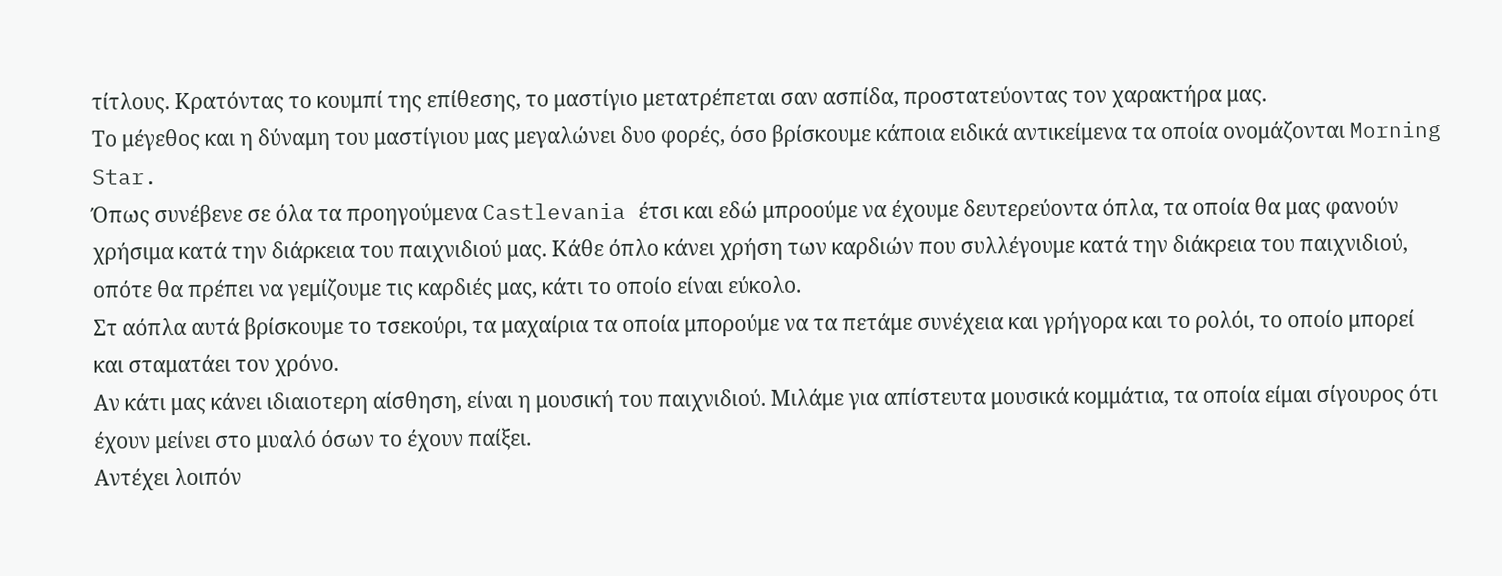τίτλους. Κρατόντας το κουμπί της επίθεσης, το μαστίγιο μετατρέπεται σαν ασπίδα, προστατεύοντας τον χαρακτήρα μας.
Το μέγεθος και η δύναμη του μαστίγιου μας μεγαλώνει δυο φορές, όσο βρίσκουμε κάποια ειδικά αντικείμενα τα οποία ονομάζονται Morning Star.
Όπως συνέβενε σε όλα τα προηγούμενα Castlevania έτσι και εδώ μπροούμε να έχουμε δευτερεύοντα όπλα, τα οποία θα μας φανούν χρήσιμα κατά την διάρκεια του παιχνιδιού μας. Κάθε όπλο κάνει χρήση των καρδιών που συλλέγουμε κατά την διάκρεια του παιχνιδιού, οπότε θα πρέπει να γεμίζουμε τις καρδιές μας, κάτι το οποίο είναι εύκολο.
Στ αόπλα αυτά βρίσκουμε το τσεκούρι, τα μαχαίρια τα οποία μπορούμε να τα πετάμε συνέχεια και γρήγορα και το ρολόι, το οποίο μπορεί και σταματάει τον χρόνο.
Αν κάτι μας κάνει ιδιαιοτερη αίσθηση, είναι η μουσική του παιχνιδιού. Μιλάμε για απίστευτα μουσικά κομμάτια, τα οποία είμαι σίγουρος ότι έχουν μείνει στο μυαλό όσων το έχουν παίξει.
Αντέχει λοιπόν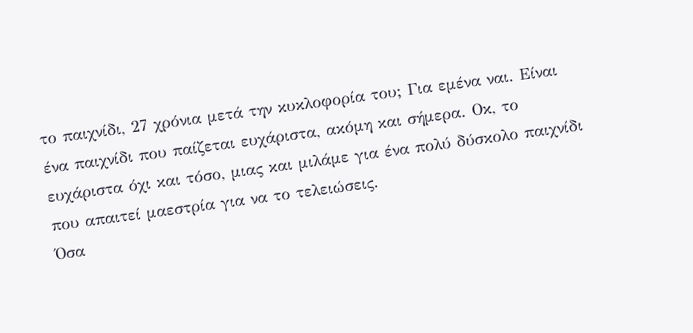το παιχνίδι, 27 χρόνια μετά την κυκλοφορία του; Για εμένα ναι. Είναι ένα παιχνίδι που παίζεται ευχάριστα, ακόμη και σήμερα. Οκ, το ευχάριστα όχι και τόσο, μιας και μιλάμε για ένα πολύ δύσκολο παιχνίδι που απαιτεί μαεστρία για να το τελειώσεις.
Όσα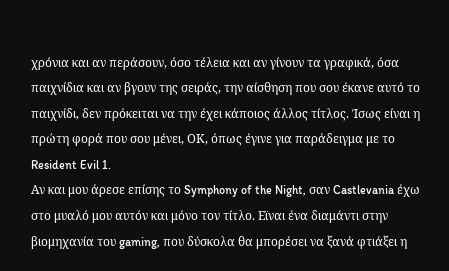χρόνια και αν περάσουν, όσο τέλεια και αν γίνουν τα γραφικά, όσα παιχνίδια και αν βγουν της σειράς, την αίσθηση που σου έκανε αυτό το παιχνίδι, δεν πρόκειται να την έχει κάποιος άλλος τίτλος. Ίσως είναι η πρώτη φορά που σου μένει, ΟΚ, όπως έγινε για παράδειγμα με το Resident Evil 1.
Αν και μου άρεσε επίσης το Symphony of the Night, σαν Castlevania έχω στο μυαλό μου αυτόν και μόνο τον τίτλο. Εϊναι ένα διαμάντι στην βιομηχανία του gaming, που δύσκολα θα μπορέσει να ξανά φτιάξει η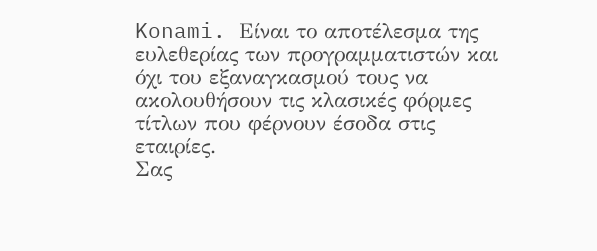Konami. Είναι το αποτέλεσμα της ευλεθερίας των προγραμματιστών και όχι του εξαναγκασμού τους να ακολουθήσουν τις κλασικές φόρμες τίτλων που φέρνουν έσοδα στις εταιρίες.
Σας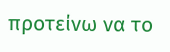προτείνω να το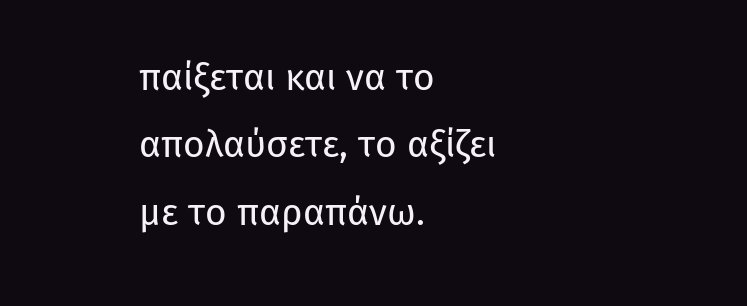παίξεται και να το απολαύσετε, το αξίζει με το παραπάνω.